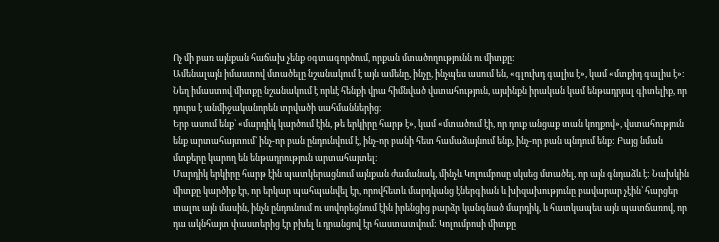Ոչ մի բառ այնքան հաճախ չենք օգտագործում, որքան մտածողությունն ու միտքը:
Ամենալայն իմաստով մտածելը նշանակում է այն ամենը, ինչը, ինչպես ասում են, «գլուխդ գալիս է», կամ «մտքիդ գալիս է»։
Նեղ իմաստով միտքը նշանակում է որևէ հենքի վրա հիմնված վստահություն, այսինքն իրական կամ ենթադրյալ գիտելիք, որ դուրս է անմիջականորեն տրվածի սահմաններից։
Երբ ասում ենք` «մարդիկ կարծում էին, թե երկիրը հարթ է», կամ «մտածում էի, որ դուք անցաք տան կողքով», վստահություն ենք արտահայտում` ինչ-որ բան ընդունվում է, ինչ-որ բանի հետ համաձայնում ենք, ինչ-որ բան պնդում ենք: Բայց նման մտքերը կարող են ենթադրություն արտահայտել։
Մարդիկ երկիրը հարթ էին պատկերացնում այնքան ժամանակ, մինչև Կոլումբոսը սկսեց մտածել, որ այն գնդաձև է: Նախկին միտքը կարծիք էր, որ երկար պահպանվել էր, որովհետև մարդկանց էներգիան և խիզախությունը բավարար չէին՝ հարցեր տալու այն մասին, ինչն ընդունում ու սովորեցնում էին իրենցից բարձր կանգնած մարդիկ, և հատկապես այն պատճառով, որ դա ակնհայտ փաստերից էր բխել և դրանցով էր հաստատվում: Կոլումբոսի միտքը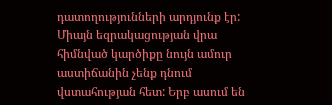դատողությունների արդյունք էր:
Միայն եզրակացության վրա հիմնված կարծիքը նույն ամուր աստիճանին չենք դնում վստահության հետ: Երբ ասում են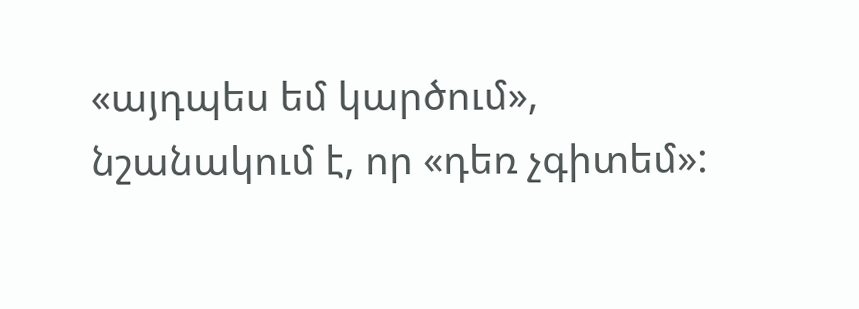«այդպես եմ կարծում», նշանակում է, որ «դեռ չգիտեմ»: